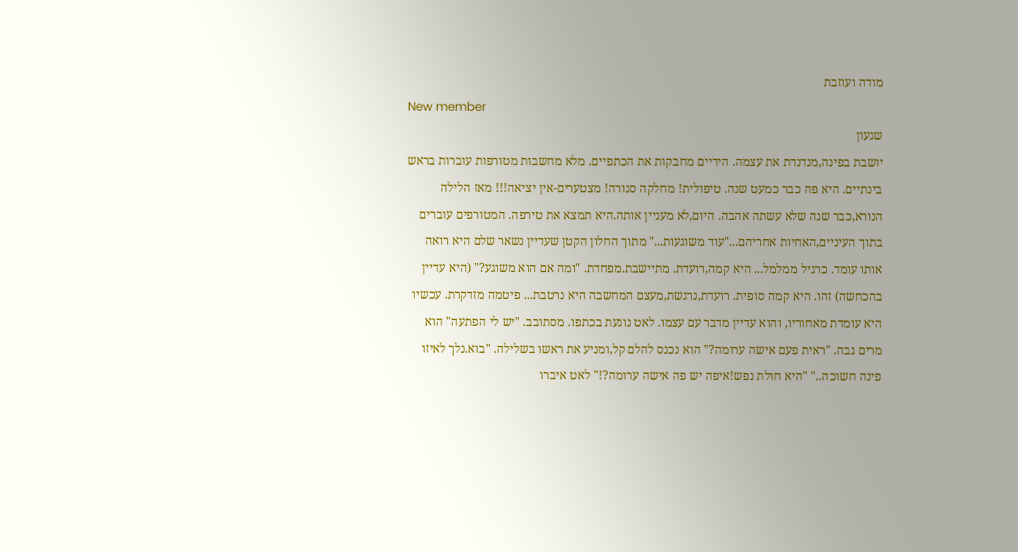מודה ועוזבת
New member
שגעון
יושבת בפינה,מנדנדת את עצמה. הידיים מחבקות את הכתפיים. מלא מחשבות מטורפות עוברות בראש בינתיים. היא פה כבר כמעט שנה. טיפולית! מחלקה סגורה! מצטערים-אין יציאה!!! מאז הלילה הנורא,כבר שנה שלא עשתה אהבה. היום,לא מעניין אותה.היא תמצא את טירפה. המטורפים עוברים בתוך העיניים,האחיות אחריהם..."עוד משוגעות..." מתוך החלון הקטן שעדיין נשאר שלם היא רואה אותו עומד. כרגיל ממלמל... היא קמה,רועדת. מתיישבת.מפחדת. "ומה אם הוא משוגע?" (היא עדיין בהכחשה) זהו. היא קמה סופית. רועדת,נרגשת,מעצם המחשבה היא נרטבת... פיטמה מזדקרת. עכשיו היא עומדת מאחוריו, והוא עדיין מדבר עם עצמו. לאט נוגעת בכתפו. מסתובב. "יש לי הפתעה" הוא מרים גבה. "ראית פעם אישה ערומה?" הוא נכנס להלם קל,ומניע את ראשו בשלילה. "בוא.נלך לאיזו פינה חשוכה.." "היא חולת נפש!איפה יש פה אישה ערומה?!" לאט איברו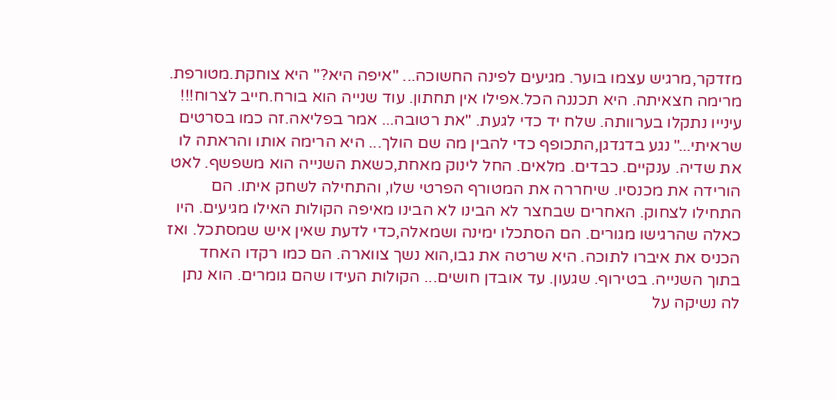מזדקר,מרגיש עצמו בוער. מגיעים לפינה החשוכה... "איפה היא?" היא צוחקת.מטורפת. מרימה חצאיתה. היא תכננה הכל.אפילו אין תחתון. עוד שנייה הוא בורח.חייב לצרוח!!! עינייו נתקלו בערוותה. שלח יד כדי לגעת. "את רטובה... אמר בפליאה.זה כמו בסרטים שראיתי..." נגע בדגדגן,התכופף כדי להבין מה שם הולך... היא הרימה אותו והראתה לו את שדיה. ענקיים. כבדים. מלאים. החל לינוק מאחת,כשאת השנייה הוא משפשף. לאט הורידה את מכנסיו. שיחררה את המטורף הפרטי שלו, והתחילה לשחק איתו. הם התחילו לצחוק. האחרים שבחצר לא הבינו לא הבינו מאיפה הקולות האילו מגיעים. היו כאלה שהרגישו מגורים. הם הסתכלו ימינה ושמאלה,כדי לדעת שאין איש שמסתכל. ואז הכניס את איברו לתוכה. היא שרטה את גבו,הוא נשך צווארה. הם כמו רקדו האחד בתוך השנייה. בטירוף. שגעון. עד אובדן חושים... הקולות העידו שהם גומרים. הוא נתן לה נשיקה על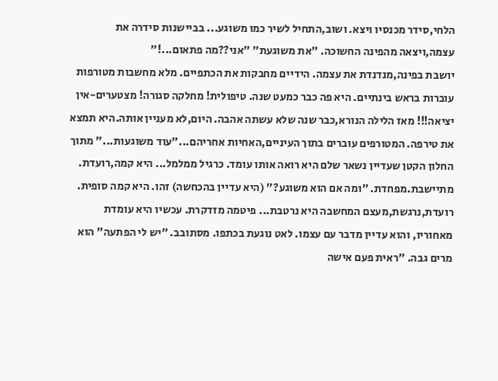הלחי,סידר מכנסיו ויצא. ושוב,התחיל לשיר כמו משוגע... בביישנות סידרה את עצמה,ויצאה מהפינה החשוכה. "את משוגעת" "אני??מה פתאום...!"
יושבת בפינה,מנדנדת את עצמה. הידיים מחבקות את הכתפיים. מלא מחשבות מטורפות עוברות בראש בינתיים. היא פה כבר כמעט שנה. טיפולית! מחלקה סגורה! מצטערים-אין יציאה!!! מאז הלילה הנורא,כבר שנה שלא עשתה אהבה. היום,לא מעניין אותה.היא תמצא את טירפה. המטורפים עוברים בתוך העיניים,האחיות אחריהם..."עוד משוגעות..." מתוך החלון הקטן שעדיין נשאר שלם היא רואה אותו עומד. כרגיל ממלמל... היא קמה,רועדת. מתיישבת.מפחדת. "ומה אם הוא משוגע?" (היא עדיין בהכחשה) זהו. היא קמה סופית. רועדת,נרגשת,מעצם המחשבה היא נרטבת... פיטמה מזדקרת. עכשיו היא עומדת מאחוריו, והוא עדיין מדבר עם עצמו. לאט נוגעת בכתפו. מסתובב. "יש לי הפתעה" הוא מרים גבה. "ראית פעם אישה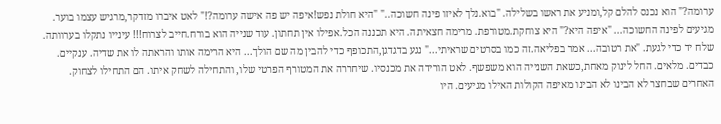ערומה?" הוא נכנס להלם קל,ומניע את ראשו בשלילה. "בוא.נלך לאיזו פינה חשוכה.." "היא חולת נפש!איפה יש פה אישה ערומה?!" לאט איברו מזדקר,מרגיש עצמו בוער. מגיעים לפינה החשוכה... "איפה היא?" היא צוחקת.מטורפת. מרימה חצאיתה. היא תכננה הכל.אפילו אין תחתון. עוד שנייה הוא בורח.חייב לצרוח!!! עינייו נתקלו בערוותה. שלח יד כדי לגעת. "את רטובה... אמר בפליאה.זה כמו בסרטים שראיתי..." נגע בדגדגן,התכופף כדי להבין מה שם הולך... היא הרימה אותו והראתה לו את שדיה. ענקיים. כבדים. מלאים. החל לינוק מאחת,כשאת השנייה הוא משפשף. לאט הורידה את מכנסיו. שיחררה את המטורף הפרטי שלו, והתחילה לשחק איתו. הם התחילו לצחוק. האחרים שבחצר לא הבינו לא הבינו מאיפה הקולות האילו מגיעים. היו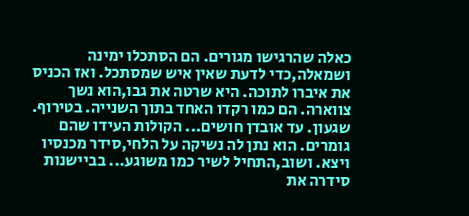כאלה שהרגישו מגורים. הם הסתכלו ימינה ושמאלה,כדי לדעת שאין איש שמסתכל. ואז הכניס את איברו לתוכה. היא שרטה את גבו,הוא נשך צווארה. הם כמו רקדו האחד בתוך השנייה. בטירוף. שגעון. עד אובדן חושים... הקולות העידו שהם גומרים. הוא נתן לה נשיקה על הלחי,סידר מכנסיו ויצא. ושוב,התחיל לשיר כמו משוגע... בביישנות סידרה את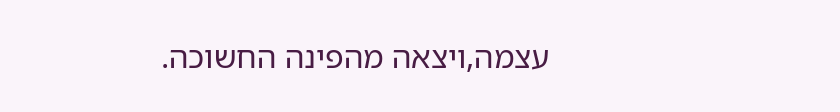עצמה,ויצאה מהפינה החשוכה.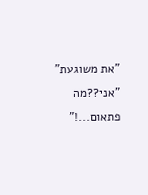"את משוגעת" "אני??מה פתאום...!"